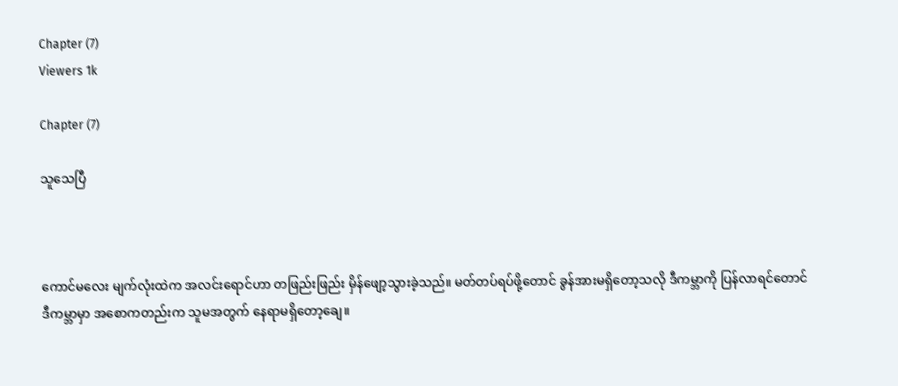Chapter (7)
Viewers 1k

Chapter (7)

သူသေပြီ



ကောင်မလေး မျက်လုံးထဲက အလင်းရောင်ဟာ တဖြည်းဖြည်း မှိန်ဖျော့သွားခဲ့သည်။ မတ်တပ်ရပ်ဖို့တောင် ခွန်အားမရှိတော့သလို ဒီကမ္ဘာကို ပြန်လာရင်တောင် ဒီကမ္ဘာမှာ အစောကတည်းက သူမအတွက် နေရာမရှိတော့ချေ။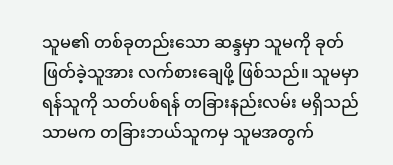သူမ၏ တစ်ခုတည်းသော ဆန္ဒမှာ သူမကို ခုတ်ဖြတ်ခဲ့သူအား လက်စားချေဖို့ ဖြစ်သည်။ သူမမှာ ရန်သူကို သတ်ပစ်ရန် တခြားနည်းလမ်း မရှိသည်သာမက တခြားဘယ်သူကမှ သူမအတွက်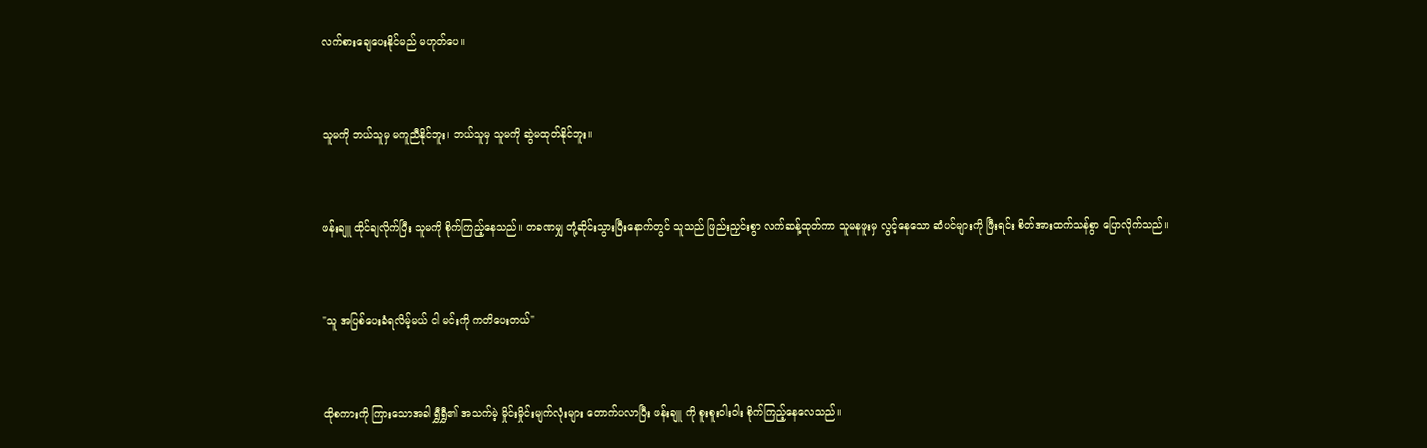လက်စားချေပေးနိုင်မည် မဟုတ်ပေ။


သူမကို ဘယ်သူမှ မကူညီနိုင်ဘူး၊ ဘယ်သူမှ သူမကို ဆွဲမထုတ်နိုင်ဘူး။


ဖန်းချူ ထိုင်ချလိုက်ပြီး သူမကို စိုက်ကြည့်နေသည်။ တခဏမျှ တုံ့ဆိုင်းသွားပြီးနောက်တွင် သူသည် ဖြည်းညှင်းစွာ လက်ဆန့်ထုတ်ကာ သူမနဖူးမှ လွင့်နေသော ဆံပင်များကို ဖြီးရင်း စိတ်အားထက်သန်စွာ ပြောလိုက်သည်။


"သူ အပြစ်ပေးခံရလိမ့်မယ် ငါ မင်းကို ကတိပေးတယ်"


ထိုစကားကို ကြားသောအခါ ရွှီရွှီ၏ အသက်မဲ့ မှိုင်းမှိုင်းမျက်လုံးများ တောက်ပလာပြီး ဖန်းချူ ကို စူးစူးဝါးဝါး စိုက်ကြည့်နေလေသည်။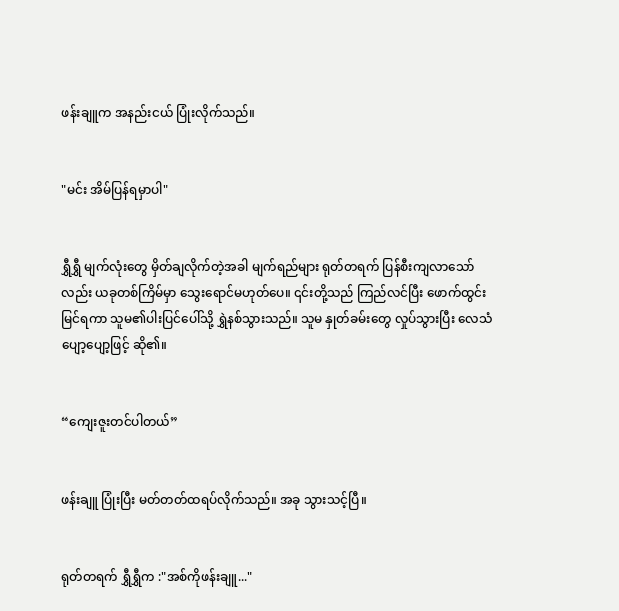ဖန်းချူက အနည်းငယ် ပြုံးလိုက်သည်။


"မင်း အိမ်ပြန်ရမှာပါ"


ရွှီရွှီ မျက်လုံးတွေ မှိတ်ချလိုက်တဲ့အခါ မျက်ရည်များ ရုတ်တရက် ပြန်စီးကျလာသော်လည်း ယခုတစ်ကြိမ်မှာ သွေးရောင်မဟုတ်ပေ။ ၎င်းတို့သည် ကြည်လင်ပြီး ဖောက်ထွင်းမြင်ရကာ သူမ၏ပါးပြင်ပေါ်သို့ ရွှဲနစ်သွားသည်။ သူမ နှုတ်ခမ်းတွေ လှုပ်သွားပြီး လေသံပျော့ပျော့ဖြင့် ဆို၏။


“ကျေးဇူးတင်ပါတယ်”


ဖန်းချူ ပြုံးပြီး မတ်တတ်ထရပ်လိုက်သည်။ အခု သွားသင့်ပြီ။


ရုတ်တရက် ရွှီရွှီက :"အစ်ကိုဖန်းချူ..."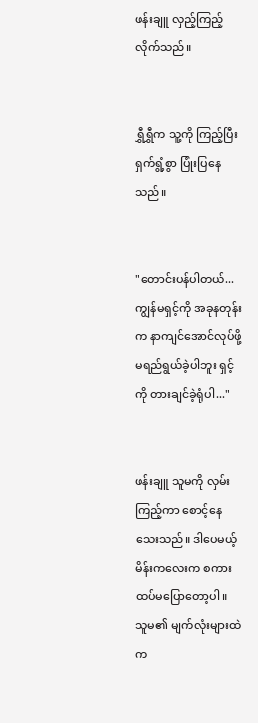ဖန်းချူ လှည့်ကြည့်လိုက်သည်။


ရွှီရွှီက သူ့ကို ကြည့်ပြီး ရှက်ရွံ့စွာ ပြုံးပြနေသည်။


"တောင်းပန်ပါတယ်... ကျွန်မရှင့်ကို အခုနတုန်းက နာကျင်အောင်လုပ်ဖို့ မရည်ရွယ်ခဲ့ပါဘူး ရှင့်ကို တားချင်ခဲ့ရုံပါ..."


ဖန်းချူ သူမကို လှမ်းကြည့်ကာ စောင့်နေသေးသည်။ ဒါပေမယ့် မိန်းကလေးက စကားထပ်မပြောတော့ပါ။ သူမ၏ မျက်လုံးများထဲက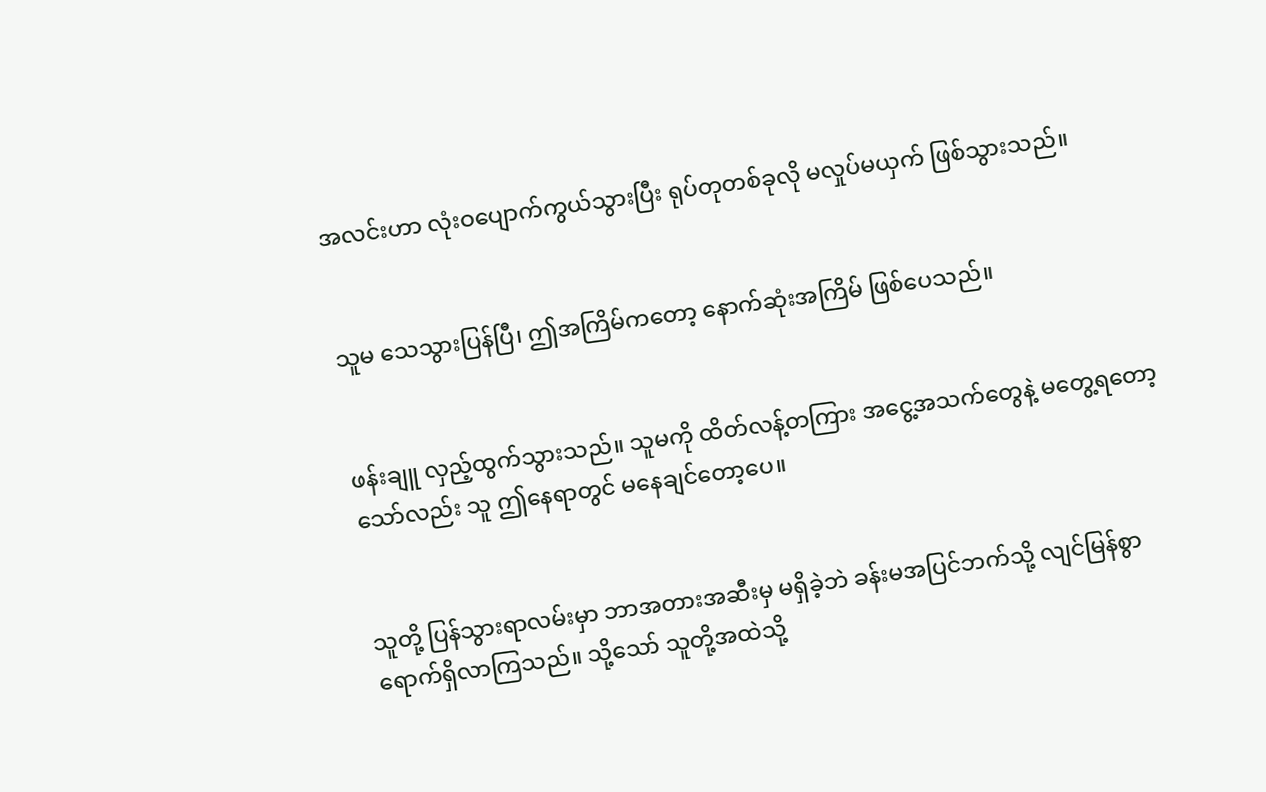အလင်းဟာ လုံးဝပျောက်ကွယ်သွားပြီး ရုပ်တုတစ်ခုလို မလှုပ်မယှက် ဖြစ်သွားသည်။


သူမ သေသွားပြန်ပြီ၊ ဤအကြိမ်ကတော့ နောက်ဆုံးအကြိမ် ဖြစ်ပေသည်။


ဖန်းချူ လှည့်ထွက်သွားသည်။ သူမကို ထိတ်လန့်တကြား အငွေ့အသက်တွေနဲ့ မတွေ့ရတော့သော်လည်း သူ ဤနေရာတွင် မနေချင်တော့ပေ။


သူတို့ ပြန်သွားရာလမ်းမှာ ဘာအတားအဆီးမှ မရှိခဲ့ဘဲ ခန်းမအပြင်ဘက်သို့ လျင်မြန်စွာ ရောက်ရှိလာကြသည်။ သို့သော် သူတို့အထဲသို့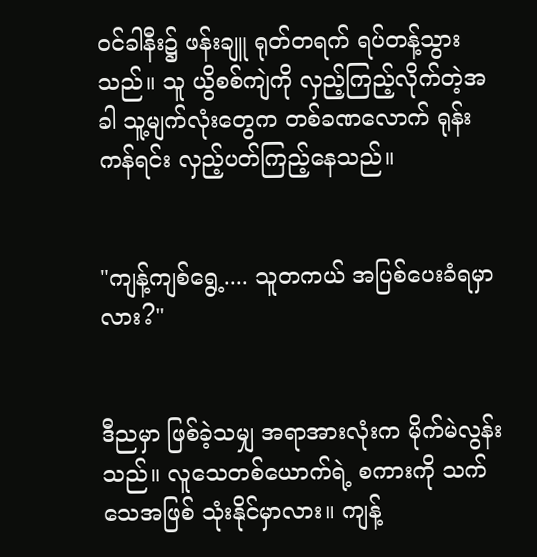ဝင်ခါနီး၌ ဖန်းချူ ရုတ်တရက် ရပ်တန့်သွားသည်။ သူ ယွိစစ်ကျဲကို လှည့်ကြည့်လိုက်တဲ့အခါ သူ့မျက်လုံးတွေက တစ်ခဏလောက် ရုန်းကန်ရင်း လှည့်ပတ်ကြည့်နေသည်။


"ကျန့်ကျစ်ရွေ့.... သူတကယ် အပြစ်ပေးခံရမှာလား?"


ဒီညမှာ ဖြစ်ခဲ့သမျှ အရာအားလုံးက မိုက်မဲလွန်းသည်။ လူသေတစ်ယောက်ရဲ့ စကားကို သက်သေအဖြစ် သုံးနိုင်မှာလား။ ကျန့်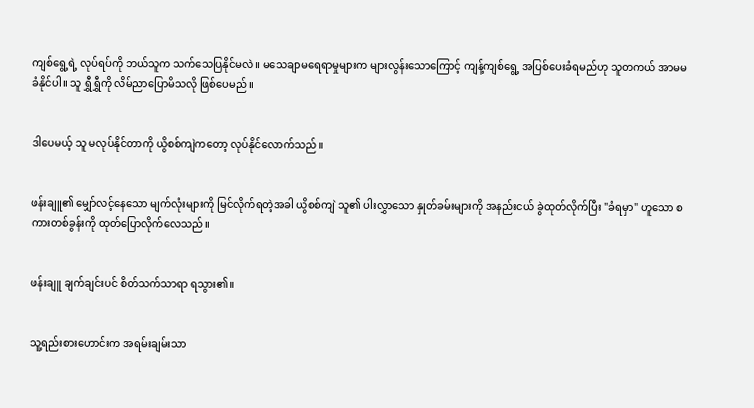ကျစ်ရွေ့ရဲ့ လုပ်ရပ်ကို ဘယ်သူက သက်သေပြနိုင်မလဲ။ မသေချာမရေရာမှုများက များလွန်းသောကြောင့် ကျန့်ကျစ်ရွေ့ အပြစ်ပေးခံရမည်ဟု သူတကယ် အာမမခံနိုင်ပါ။ သူ ရွှီရွှီကို လိမ်ညာပြောမိသလို ဖြစ်ပေမည်။


ဒါပေမယ့် သူ မလုပ်နိုင်တာကို ယွိစစ်ကျဲကတော့ လုပ်နိုင်လောက်သည်။


ဖန်းချူ၏ မျှော်လင့်နေသော မျက်လုံးများကို မြင်လိုက်ရတဲ့အခါ ယွိစစ်ကျဲ သူ၏ ပါးလွှာသော နှုတ်ခမ်းများကို အနည်းငယ် ခွဲထုတ်လိုက်ပြီး "ခံရမှာ" ဟူသော စကားတစ်ခွန်းကို ထုတ်ပြောလိုက်လေသည်။


ဖန်းချူ ချက်ချင်းပင် စိတ်သက်သာရာ ရသွား၏။


သူ့ရည်းစားဟောင်းက အရမ်းချမ်းသာ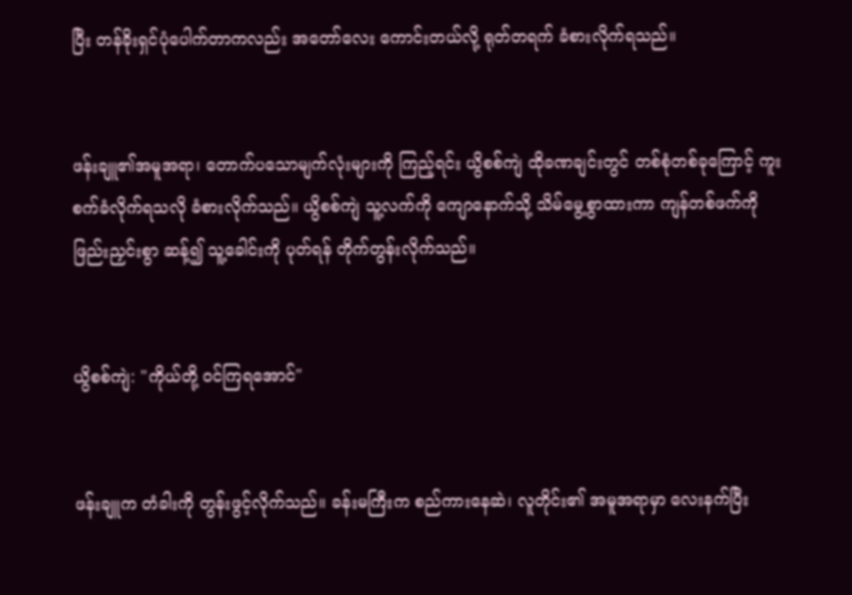ပြီး တန်ခိုးရှင်ပုံပေါက်တာကလည်း အတော်လေး ကောင်းတယ်လို့ ရုတ်တရက် ခံစားလိုက်ရသည်။


ဖန်းချူ၏အမူအရာ၊ တောက်ပသောမျက်လုံးများကို ကြည့်ရင်း ယွိစစ်ကျဲ ထိုခဏချင်းတွင် တစ်စုံတစ်ခုကြောင့် ကူးစက်ခံလိုက်ရသလို ခံစားလိုက်သည်။ ယွိစစ်ကျဲ သူ့လက်ကို ကျောနောက်သို့ သိမ်မွေ့စွာထားကာ ကျန်တစ်ဖက်ကို ဖြည်းညှင်းစွာ ဆန့်၍ သူ့ခေါင်းကို ပုတ်ရန် တိုက်တွန်းလိုက်သည်။


ယွိစစ်ကျဲ: "ကိုယ်တို့ ဝင်ကြရအောင်"


ဖန်းချူက တံခါးကို တွန်းဖွင့်လိုက်သည်။ ခန်းမကြီးက စည်ကားနေဆဲ၊ လူတိုင်း၏ အမူအရာမှာ လေးနက်ပြီး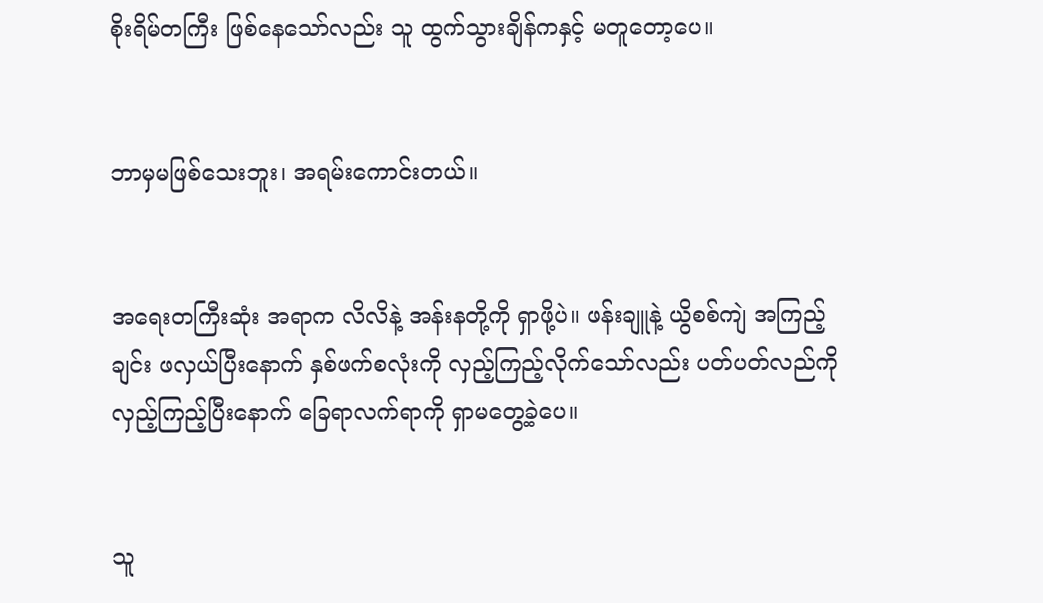စိုးရိမ်တကြီး ဖြစ်နေသော်လည်း သူ ထွက်သွားချိန်ကနှင့် မတူတော့ပေ။


ဘာမှမဖြစ်သေးဘူး၊ အရမ်းကောင်းတယ်။


အရေးတကြီးဆုံး အရာက လိလိနဲ့ အန်းနတို့ကို ရှာဖို့ပဲ။ ဖန်းချူနဲ့ ယွိစစ်ကျဲ အကြည့်ချင်း ဖလှယ်ပြီးနောက် နှစ်ဖက်စလုံးကို လှည့်ကြည့်လိုက်သော်လည်း ပတ်ပတ်လည်ကို လှည့်ကြည့်ပြီးနောက် ခြေရာလက်ရာကို ရှာမတွေ့ခဲ့ပေ။


သူ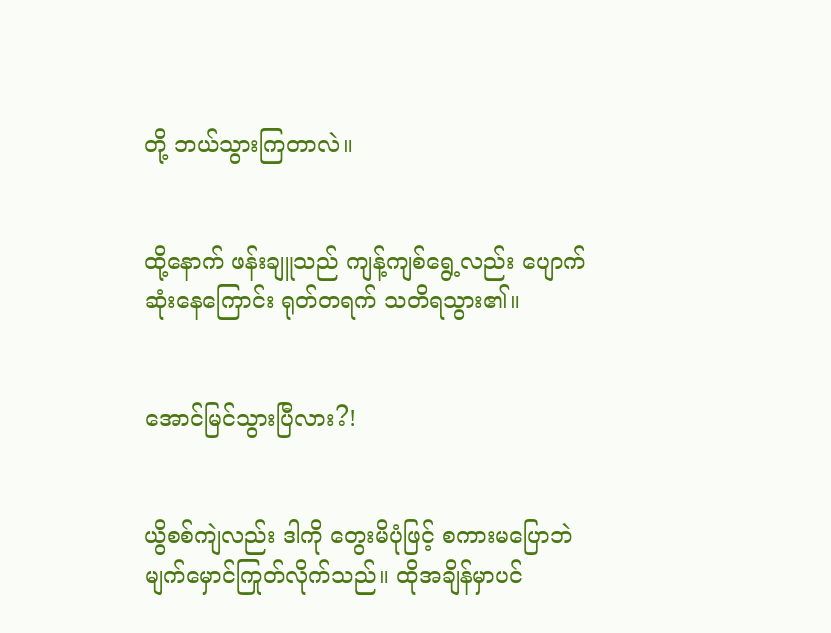တို့ ဘယ်သွားကြတာလဲ။


ထို့နောက် ဖန်းချူသည် ကျန့်ကျစ်ရွေ့လည်း ပျောက်ဆုံးနေကြောင်း ရုတ်တရက် သတိရသွား၏။


အောင်မြင်သွားပြီလား?!


ယွိစစ်ကျဲလည်း ဒါကို တွေးမိပုံဖြင့် စကားမပြောဘဲ မျက်မှောင်ကြုတ်လိုက်သည်။ ထိုအချိန်မှာပင်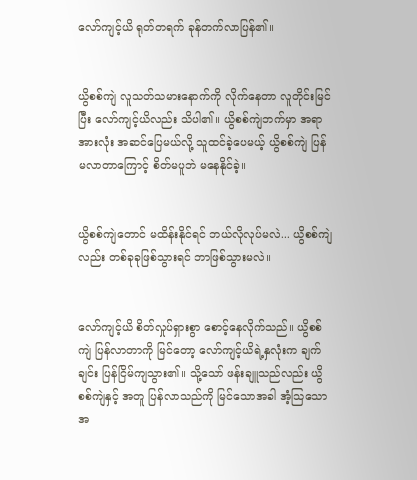လော်ကျင့်ယိ ရုတ်တရက် ခုန်တက်လာပြန်၏။


ယွိစစ်ကျဲ လူသတ်သမားနောက်ကို လိုက်နေတာ လူတိုင်းမြင်ပြီး လော်ကျင့်ယိလည်း သိပါ၏။ ယွိစစ်ကျဲဘက်မှာ အရာအားလုံး အဆင်ပြေမယ်လို့ သူထင်ခဲ့ပေမယ့် ယွိစစ်ကျဲ ပြန်မလာတာကြောင့် စိတ်မပူဘဲ မနေနိုင်ခဲ့။


ယွိစစ်ကျဲတောင် မထိန်းနိုင်ရင် ဘယ်လိုလုပ်မလဲ... ယွိစစ်ကျဲလည်း တစ်ခုခုဖြစ်သွားရင် ဘာဖြစ်သွားမလဲ။


လော်ကျင့်ယိ စိတ်လှုပ်ရှားစွာ စောင့်နေလိုက်သည်။ ယွိစစ်ကျဲ ပြန်လာတာကို မြင်တော့ လော်ကျင့်ယိရဲ့နှလုံးက ချက်ချင်း ပြန်ငြိမ်ကျသွား၏။ သို့သော် ဖန်းချူသည်လည်း ယွိစစ်ကျဲနှင့် အတူ ပြန်လာသည်ကို မြင်သောအခါ အံ့သြသော အ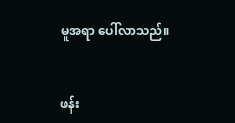မူအရာ ပေါ်လာသည်။


ဖန်း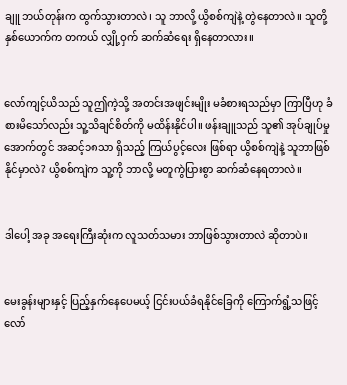ချူ ဘယ်တုန်းက ထွက်သွားတာလဲ၊ သူ ဘာလို့ ယွိစစ်ကျဲနဲ့ တွဲနေတာလဲ။ သူတို့ နှစ်ယောက်က တကယ် လျှို့ဝှက် ဆက်ဆံရေး ရှိနေတာလား။


လော်ကျင့်ယိသည် သူဤကဲ့သို့ အတင်းအဖျင်းမျိုး မခံစားရသည်မှာ ကြာပြီဟု ခံစားမိသော်လည်း သူ့သိချင်စိတ်ကို မထိန်းနိုင်ပါ။ ဖန်းချူသည် သူ၏ အုပ်ချုပ်မှုအောက်တွင် အဆင့်၁၈သာ ရှိသည့် ကြယ်ပွင့်လေး ဖြစ်ရာ ယွိစစ်ကျဲနဲ့ သူဘာဖြစ်နိုင်မှာလဲ? ယွိစစ်ကျဲက သူ့ကို ဘာလို့ မတူကွဲပြားစွာ ဆက်ဆံနေရတာလဲ။


ဒါပေါ့ အခု အရေးကြီးဆုံးက လူသတ်သမား ဘာဖြစ်သွားတာလဲ ဆိုတာပဲ။


မေးခွန်းများနှင့် ပြည့်နှက်နေပေမယ့် ငြင်းပယ်ခံရနိုင်ခြေကို ကြောက်ရွံ့သဖြင့် လော်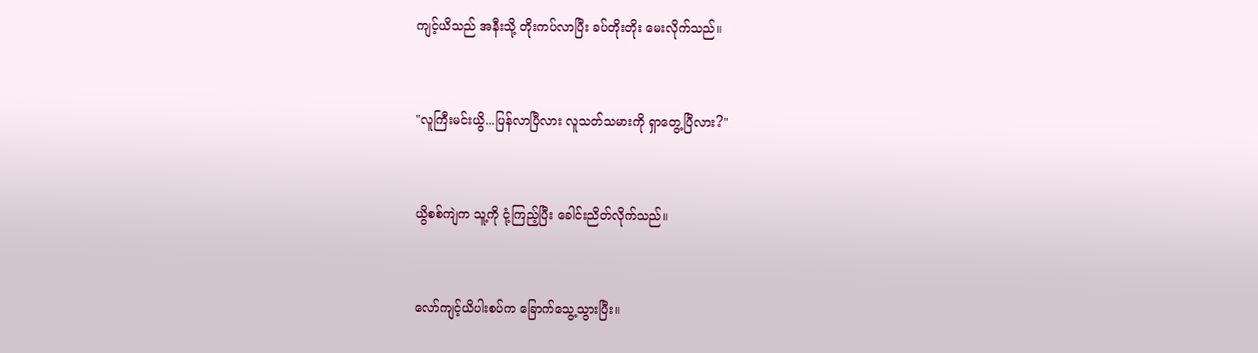ကျင့်ယိသည် အနီးသို့ တိုးကပ်လာပြီး ခပ်တိုးတိုး မေးလိုက်သည်။


"လူကြီးမင်းယွိ...ပြန်လာပြီလား လူသတ်သမားကို ရှာတွေ့ပြီလား?"


ယွိစစ်ကျဲက သူ့ကို ငုံ့ကြည့်ပြီး ခေါင်းညိတ်လိုက်သည်။


လော်ကျင့်ယိပါးစပ်က ခြောက်သွေ့သွားပြီး။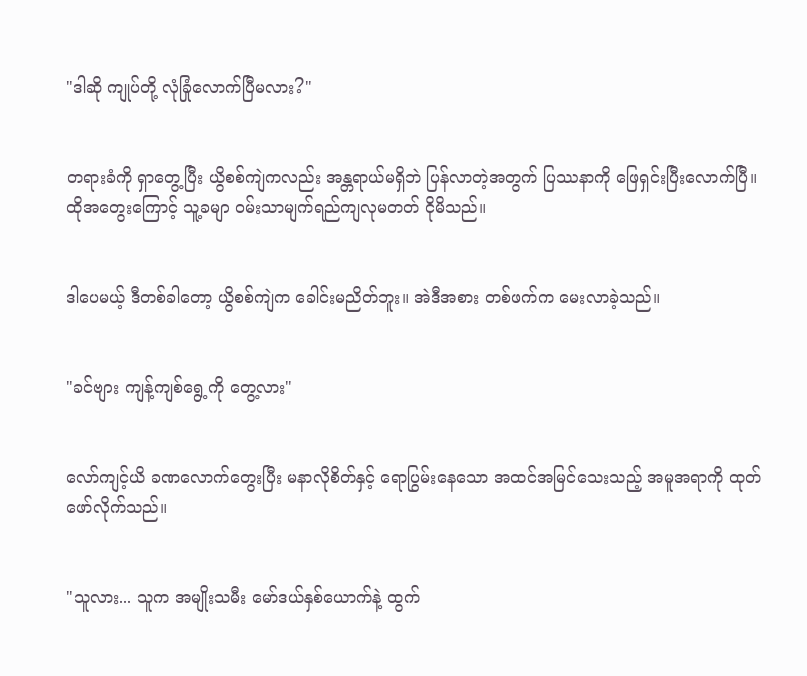"ဒါဆို ကျုပ်တို့ လုံခြုံလောက်ပြီမလား?"


တရားခံကို ရှာတွေ့ပြီး ယွိစစ်ကျဲကလည်း အန္တရာယ်မရှိဘဲ ပြန်လာတဲ့အတွက် ပြဿနာကို ဖြေရှင်းပြီးလောက်ပြီ။ ထိုအတွေးကြောင့် သူ့ခမျာ ဝမ်းသာမျက်ရည်ကျလုမတတ် ငိုမိသည်။


ဒါပေမယ့် ဒီတစ်ခါတော့ ယွိစစ်ကျဲက ခေါင်းမညိတ်ဘူး။ အဲဒီအစား တစ်ဖက်က မေးလာခဲ့သည်။


"ခင်ဗျား ကျန့်ကျစ်ရွေ့ကို တွေ့လား"


လော်ကျင့်ယိ ခဏလောက်တွေးပြီး မနာလိုစိတ်နှင့် ရောပြွမ်းနေသော အထင်အမြင်သေးသည့် အမူအရာကို ထုတ်ဖော်လိုက်သည်။


"သူလား... သူက အမျိုးသမီး မော်ဒယ်နှစ်ယောက်နဲ့ ထွက်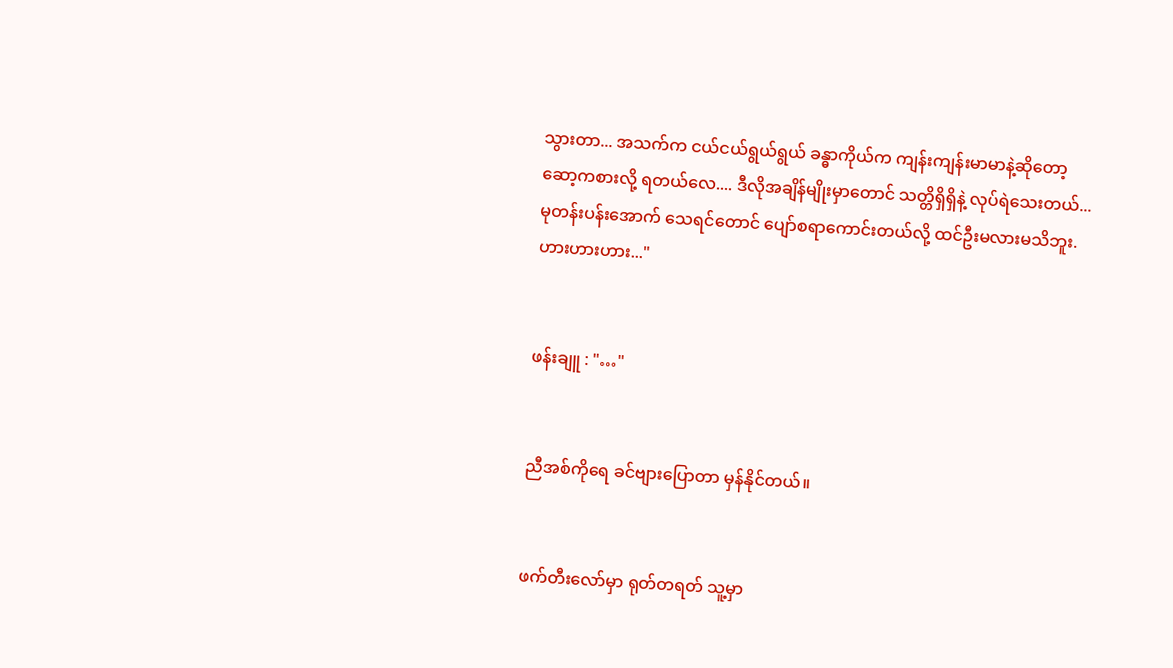သွားတာ... အသက်က ငယ်ငယ်ရွယ်ရွယ် ခန္ဓာကိုယ်က ကျန်းကျန်းမာမာနဲ့ဆိုတော့ ဆော့ကစားလို့ ရတယ်လေ.... ဒီလိုအချိန်မျိုးမှာတောင် သတ္တိရှိရှိနဲ့ လုပ်ရဲသေးတယ်... မုတန်းပန်းအောက် သေရင်တောင် ပျော်စရာကောင်းတယ်လို့ ထင်ဦးမလားမသိဘူး.ဟားဟားဟား..."


ဖန်းချူ : "…"


ညီအစ်ကိုရေ ခင်ဗျားပြောတာ မှန်နိုင်တယ်။


ဖက်တီးလော်မှာ ရုတ်တရတ် သူ့မှာ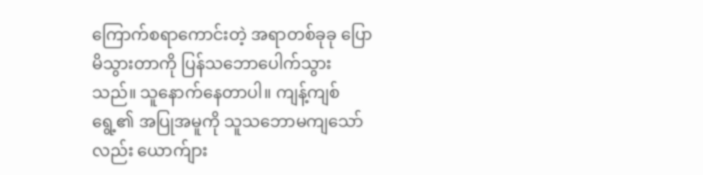ကြောက်စရာကောင်းတဲ့ အရာတစ်ခုခု ပြောမိသွားတာကို ပြန်သဘောပေါက်သွားသည်။ သူနောက်နေတာပါ။ ကျန့်ကျစ်ရွေ့၏ အပြုအမူကို သူသဘောမကျသော်လည်း ယောက်ျား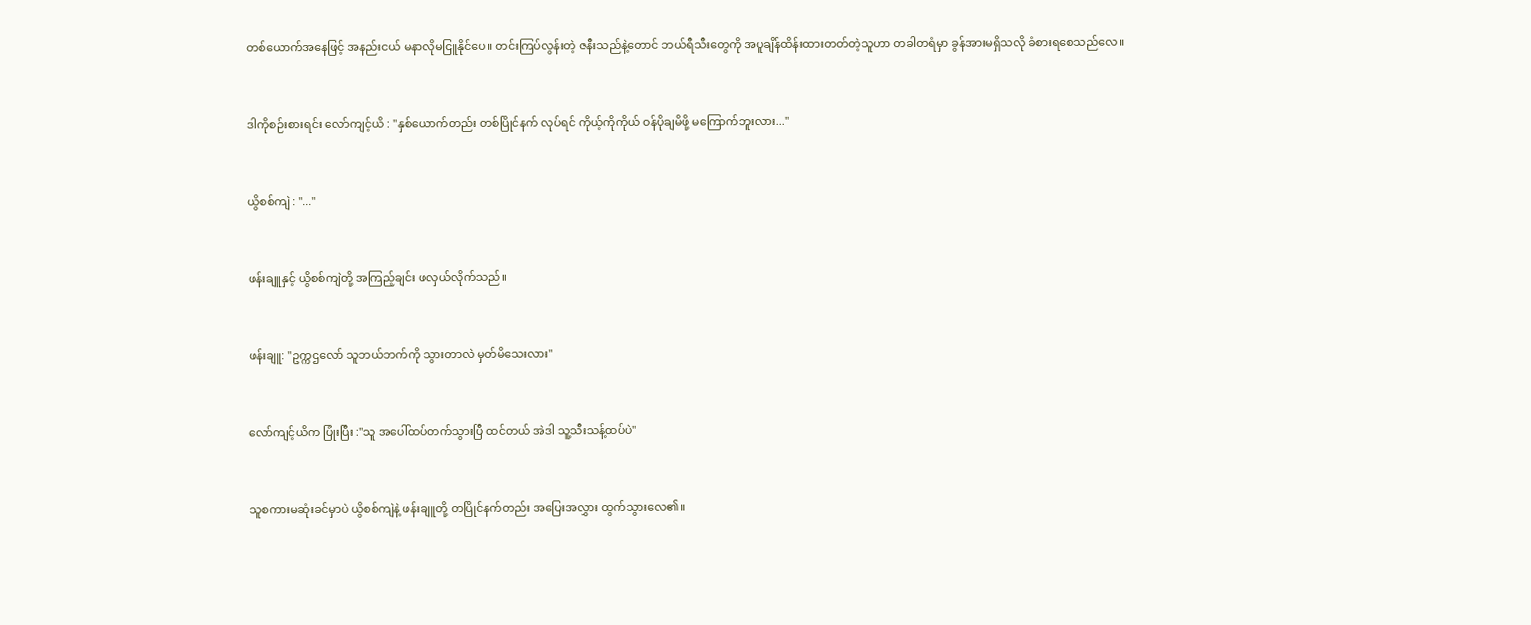တစ်ယောက်အနေဖြင့် အနည်းငယ် မနာလိုမငြူနိုင်ပေ။ တင်းကြပ်လွန်းတဲ့ ဇနီးသည်နဲ့တောင် ဘယ်ရီသီးတွေကို အပူချိန်ထိန်းထားတတ်တဲ့သူဟာ တခါတရံမှာ ခွန်အားမရှိသလို ခံစားရစေသည်လေ။


ဒါကိုစဉ်းစားရင်း လော်ကျင့်ယိ : "နှစ်ယောက်တည်း တစ်ပြိုင်နက် လုပ်ရင် ကိုယ့်ကိုကိုယ် ဝန်ပိုချမိဖို့ မကြောက်ဘူးလား..."


ယွိစစ်ကျဲ : "..."


ဖန်းချူနှင့် ယွိစစ်ကျဲတို့ အကြည့်ချင်း ဖလှယ်လိုက်သည်။


ဖန်းချူ: "ဥက္ကဌလော် သူဘယ်ဘက်ကို သွားတာလဲ မှတ်မိသေးလား"


လော်ကျင့်ယိက ပြုံးပြီး :"သူ အပေါ်ထပ်တက်သွားပြီ ထင်တယ် အဲဒါ သူ့သီးသန့်ထပ်ပဲ"


သူစကားမဆုံးခင်မှာပဲ ယွိစစ်ကျဲနဲ့ ဖန်းချူတို့ တပြိုင်နက်တည်း အပြေးအလွှား ထွက်သွားလေ၏။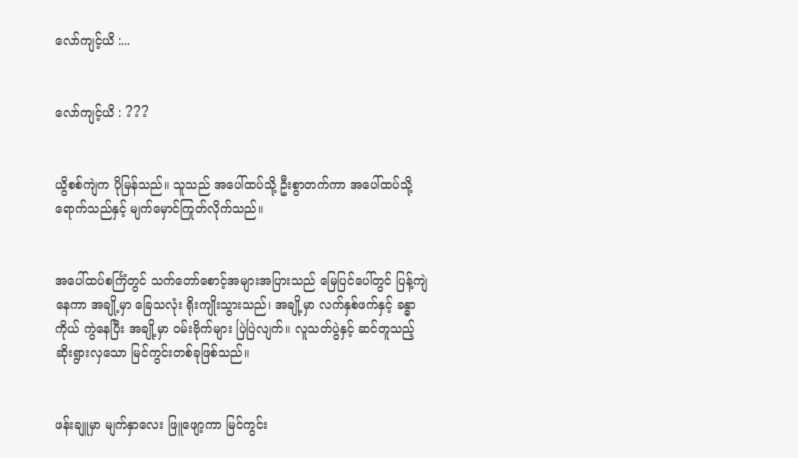လော်ကျင့်ယိ :...


လော်ကျင့်ယိ : ???


ယွိစစ်ကျဲက ပိုမြန်သည်။ သူသည် အပေါ်ထပ်သို့ ဦးစွာတက်ကာ အပေါ်ထပ်သို့ရောက်သည်နှင့် မျက်မှောင်ကြုတ်လိုက်သည်။


အပေါ်ထပ်စင်္ကြံတွင် သက်တော်စောင့်အများအပြားသည် မြေပြင်ပေါ်တွင် ပြန့်ကျဲနေကာ အချို့မှာ ခြေသလုံး ရိုးကျိုးသွားသည်၊ အချို့မှာ လက်နှစ်ဖက်နှင့် ခန္ဓာကိုယ် ကွဲနေပြီး အချို့မှာ ဝမ်းဗိုက်များ ပြဲပြဲလျက်။ လူသတ်ပွဲနှင့် ဆင်တူသည့် ဆိုးရွားလှသော မြင်ကွင်းတစ်ခုဖြစ်သည်။


ဖန်းချူမှာ မျက်နှာလေး ဖြူဖျော့ကာ မြင်ကွင်း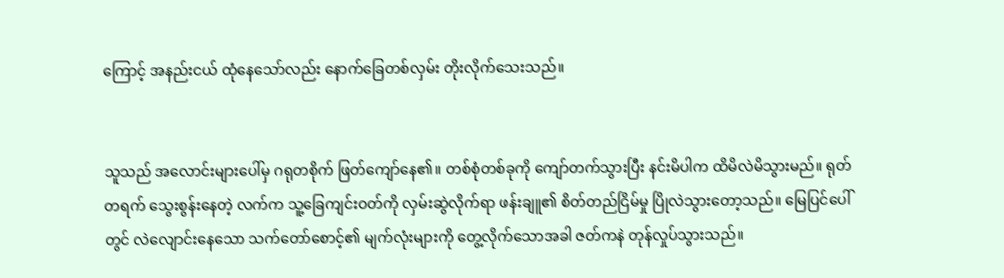ကြောင့် အနည်းငယ် ထုံနေသော်လည်း နောက်ခြေတစ်လှမ်း တိုးလိုက်သေးသည်။


သူသည် အလောင်းများပေါ်မှ ဂရုတစိုက် ဖြတ်ကျော်နေ၏။ တစ်စုံတစ်ခုကို ကျော်တက်သွားပြီး နင်းမိပါက ထိမိလဲမိသွားမည်။ ရုတ်တရက် သွေးစွန်းနေတဲ့ လက်က သူ့ခြေကျင်းဝတ်ကို လှမ်းဆွဲလိုက်ရာ ဖန်းချူ၏ စိတ်တည်ငြိမ်မှု ပြိုလဲသွားတော့သည်။ မြေပြင်ပေါ်တွင် လဲလျောင်းနေသော သက်တော်စောင့်၏ မျက်လုံးများကို တွေ့လိုက်သောအခါ ဇတ်ကနဲ တုန်လှုပ်သွားသည်။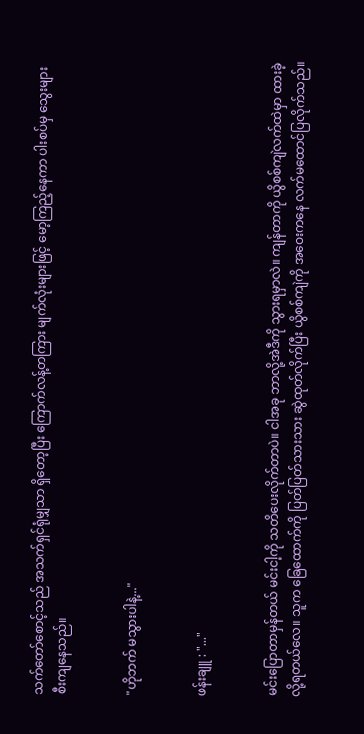သက်တော်စောင့်သည် အသက်ရှင်ရုံမျှသာ ရှိတော့ပြီး ကြောက်လန့်တကြား မျက်လုံးများဖြင့် မော့ကြည့်နေကာ ပါးစပ်မှ သွေးများ စီးကျနေသည်။


"ဟိုဘက် မသွားပါနဲ့..."


ဖန်းချူ : "..."


မင်းပြောတာမှန်တယ် မင်းငါ့ကို သတိပေးလိုက်တာပဲ။ ငါအခု ဘာလို့အဲဒီကို သွားရမှာလဲ။ ကျန်တာကို ယွိစစ်ကျဲလက်ထဲမှာ ထားခဲ့လို့ရတယ်လေ။ သူက ခြေထောက်ကို ပြတ်ပြတ်သားသား ဆွဲထုတ်လိုက်ပြီး ယွိစစ်ကျဲကို အဝေးကနေ လက်မထောင်ပြလိုက်သည်။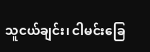သူငယ်ချင်း၊ ငါမင်းခြေ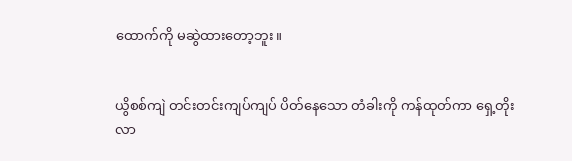ထောက်ကို မဆွဲထားတော့ဘူး။


ယွိစစ်ကျဲ တင်းတင်းကျပ်ကျပ် ပိတ်နေသော တံခါးကို ကန်ထုတ်ကာ ရှေ့တိုးလာ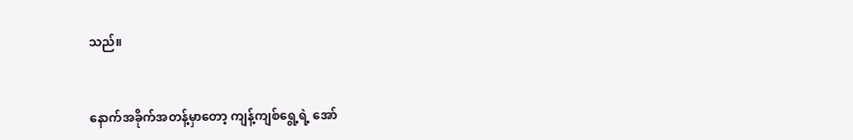သည်။


နောက်အခိုက်အတန့်မှာတော့ ကျန့်ကျစ်ရွေ့ရဲ့ အော်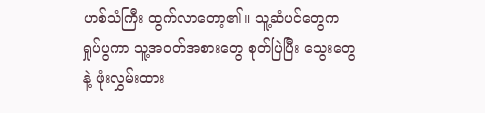ဟစ်သံကြီး ထွက်လာတော့၏။ သူ့ဆံပင်တွေက ရှုပ်ပွကာ သူ့အဝတ်အစားတွေ စုတ်ပြဲပြီး သွေးတွေနဲ့ ဖုံးလွှမ်းထား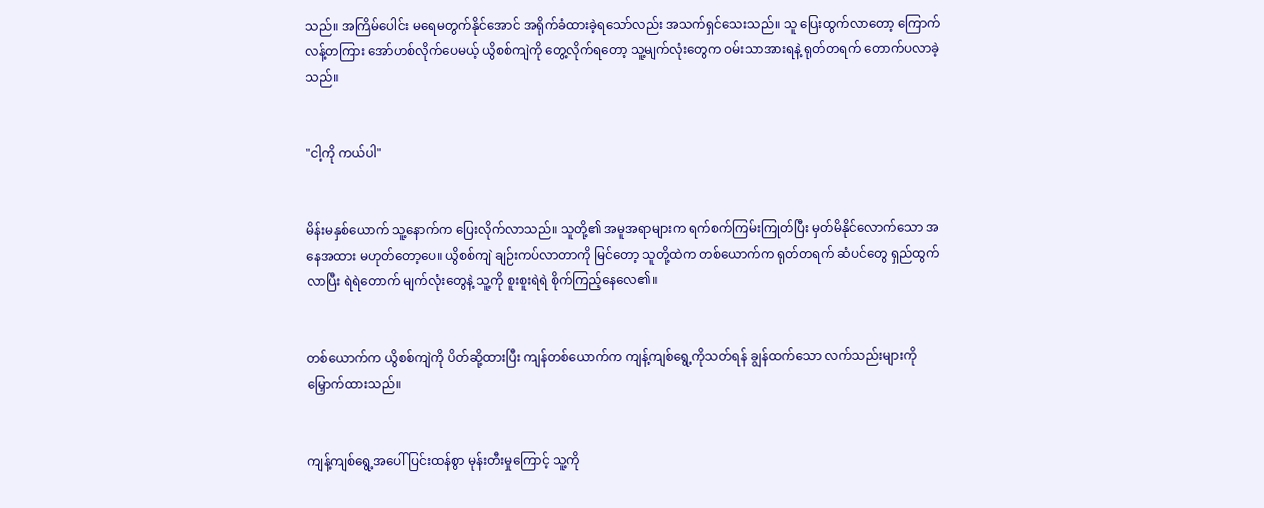သည်။ အကြိမ်ပေါင်း မရေမတွက်နိုင်အောင် အရိုက်ခံထားခဲ့ရသော်လည်း အသက်ရှင်သေးသည်။ သူ ပြေးထွက်လာတော့ ကြောက်လန့်တကြား အော်ဟစ်လိုက်ပေမယ့် ယွိစစ်ကျဲကို တွေ့လိုက်ရတော့ သူ့မျက်လုံးတွေက ဝမ်းသာအားရနဲ့ ရုတ်တရက် တောက်ပလာခဲ့သည်။


"ငါ့ကို ကယ်ပါ"


မိန်းမနှစ်ယောက် သူ့နောက်က ပြေးလိုက်လာသည်။ သူတို့၏ အမူအရာများက ရက်စက်ကြမ်းကြုတ်ပြီး မှတ်မိနိုင်လောက်သော အနေအထား မဟုတ်တော့ပေ။ ယွိစစ်ကျဲ ချဉ်းကပ်လာတာကို မြင်တော့ သူတို့ထဲက တစ်ယောက်က ရုတ်တရက် ဆံပင်တွေ ရှည်ထွက်လာပြီး ရဲရဲတောက် မျက်လုံးတွေနဲ့ သူ့ကို စူးစူးရဲရဲ စိုက်ကြည့်နေလေ၏။


တစ်ယောက်က ယွိစစ်ကျဲကို ပိတ်ဆို့ထားပြီး ကျန်တစ်ယောက်က ကျန့်ကျစ်ရွေ့ကိုသတ်ရန် ချွန်ထက်သော လက်သည်းများကို မြှောက်ထားသည်။


ကျန့်ကျစ်ရွေ့အပေါ် ပြင်းထန်စွာ မုန်းတီးမှုကြောင့် သူ့ကို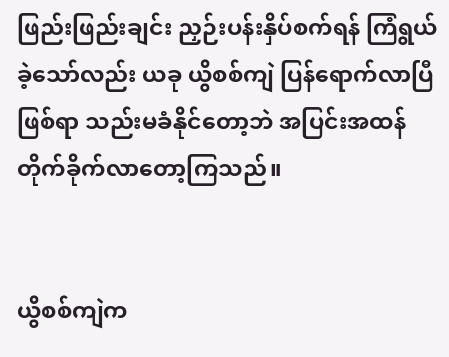ဖြည်းဖြည်းချင်း ညှဉ်းပန်းနှိပ်စက်ရန် ကြံရွယ်ခဲ့သော်လည်း ယခု ယွိစစ်ကျဲ ပြန်ရောက်လာပြီဖြစ်ရာ သည်းမခံနိုင်တော့ဘဲ အပြင်းအထန် တိုက်ခိုက်လာတော့ကြသည်။


ယွိစစ်ကျဲက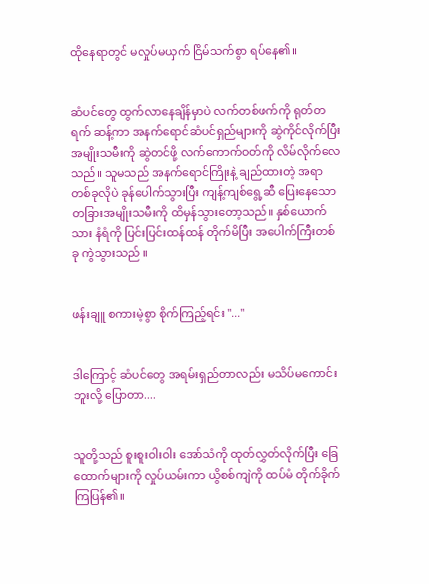ထိုနေရာတွင် မလှုပ်မယှက် ငြိမ်သက်စွာ ရပ်နေ၏။


ဆံပင်တွေ ထွက်လာနေချိန်မှာပဲ လက်တစ်ဖက်ကို ရုတ်တရက် ဆန့်ကာ အနက်ရောင်ဆံပင်ရှည်များကို ဆွဲကိုင်လိုက်ပြီး အမျိုးသမီးကို ဆွဲတင်ဖို့ လက်ကောက်ဝတ်ကို လိမ်လိုက်လေသည်။ သူမသည် အနက်ရောင်ကြိုးနဲ့ ချည်ထားတဲ့ အရာတစ်ခုလိုပဲ ခုန်ပေါက်သွားပြီး ကျန့်ကျစ်ရွေ့ဆီ ပြေးနေသော တခြားအမျိုးသမီးကို ထိမှန်သွားတော့သည်။ နှစ်ယောက်သား နံရံကို ပြင်းပြင်းထန်ထန် တိုက်မိပြီး အပေါက်ကြီးတစ်ခု ကွဲသွားသည် ။


ဖန်းချူ စကားမဲ့စွာ စိုက်ကြည့်ရင်း "..."


ဒါကြောင့် ဆံပင်တွေ အရမ်းရှည်တာလည်း မသိပ်မကောင်းဘူးလို့ ပြောတာ....


သူတို့သည် စူးစူးဝါးဝါး အော်သံကို ထုတ်လွှတ်လိုက်ပြီး ခြေထောက်များကို လှုပ်ယမ်းကာ ယွိစစ်ကျဲကို ထပ်မံ တိုက်ခိုက်ကြပြန်၏။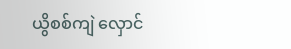ယွိစစ်ကျဲ လှောင်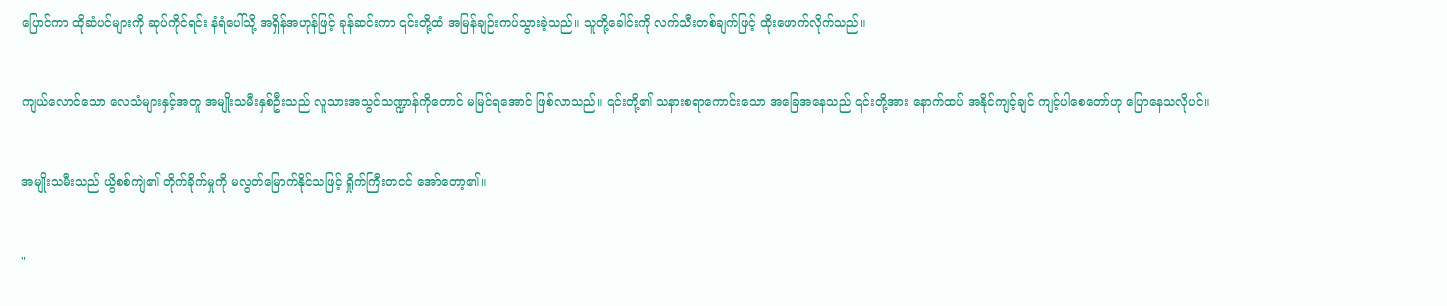ပြောင်ကာ ထိုဆံပင်များကို ဆုပ်ကိုင်ရင်း နံရံပေါ်သို့ အရှိန်အဟုန်ဖြင့် ခုန်ဆင်းကာ ၎င်းတို့ထံ အမြန်ချဉ်းကပ်သွားခဲ့သည်။ သူတို့ခေါင်းကို လက်သီးတစ်ချက်ဖြင့် ထိုးဖောက်လိုက်သည်။


ကျယ်လောင်သော လေသံများနှင့်အတူ အမျိုးသမီးနှစ်ဦးသည် လူသားအသွင်သဏ္ဍာန်ကိုတောင် မမြင်ရအောင် ဖြစ်လာသည်။ ၎င်းတို့၏ သနားစရာကောင်းသော အခြေအနေသည် ၎င်းတို့အား နောက်ထပ် အနိုင်ကျင့်ချင် ကျင့်ပါစေတော်ဟု ပြောနေသလိုပင်။


အမျိုးသမီးသည် ယွိစစ်ကျဲ၏ တိုက်ခိုက်မှုကို မလွတ်မြောက်နိုင်သဖြင့် ရှိုက်ကြီးတငင် အော်တော့၏။


"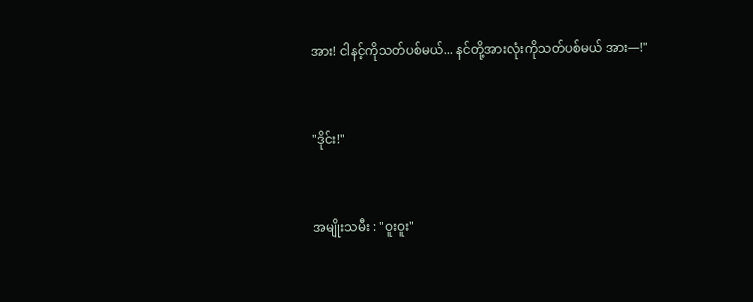အား! ငါနင့်ကိုသတ်ပစ်မယ်... နင်တို့အားလုံးကိုသတ်ပစ်မယ် အား—!"


"ဒိုင်း!"


အမျိုးသမီး : "ဝူးဝူး"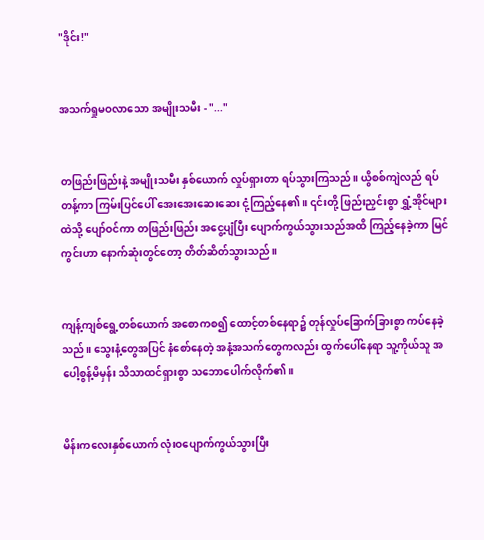"ဒိုင်း!"


အသက်ရှုမဝလာသော အမျိုးသမီး - "..."


တဖြည်းဖြည်းနဲ့ အမျိုးသမီး နှစ်ယောက် လှုပ်ရှားတာ ရပ်သွားကြသည်။ ယွိစစ်ကျဲလည် ရပ်တန့်ကာ ကြမ်းပြင်ပေါ် အေးအေးဆေးဆေး ငုံ့ကြည့်နေ၏။ ၎င်းတို့ ဖြည်းညှင်းစွာ ရွှံ့အိုင်များထဲသို့ ပျော်ဝင်ကာ တဖြည်းဖြည်း အငွေ့ပျံပြီး ပျောက်ကွယ်သွားသည်အထိ ကြည့်နေခဲ့ကာ မြင်ကွင်းဟာ နောက်ဆုံးတွင်တော့ တိတ်ဆိတ်သွားသည်။


ကျန့်ကျစ်ရွေ့တစ်ယောက် အစောကစ၍ ထောင့်တစ်နေရာ၌ တုန်လှုပ်ခြောက်ခြားစွာ ကပ်နေခဲ့သည်။ သွေးနံ့တွေအပြင် နံစော်နေတဲ့ အနံ့အသက်တွေကလည်း ထွက်ပေါ်နေရာ သူ့ကိုယ်သူ အပေါ့စွန့်မိမှန်း သိသာထင်ရှားစွာ သဘောပေါက်လိုက်၏။


မိန်းကလေးနှစ်ယောက် လုံးဝပျောက်ကွယ်သွားပြီး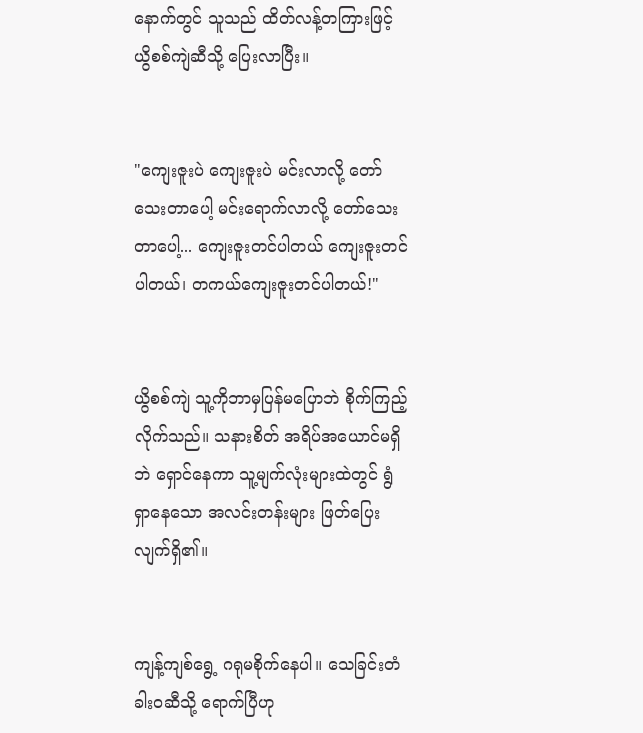နောက်တွင် သူသည် ထိတ်လန့်တကြားဖြင့် ယွိစစ်ကျဲဆီသို့ ပြေးလာပြီး။


"ကျေးဇူးပဲ ကျေးဇူးပဲ မင်းလာလို့ တော်သေးတာပေါ့ မင်းရောက်လာလို့ တော်သေးတာပေါ့... ကျေးဇူးတင်ပါတယ် ကျေးဇူးတင်ပါတယ်၊ တကယ်ကျေးဇူးတင်ပါတယ်!"


ယွိစစ်ကျဲ သူ့ကိုဘာမှပြန်မပြောဘဲ စိုက်ကြည့်လိုက်သည်။ သနားစိတ် အရိပ်အယောင်မရှိဘဲ ရှောင်နေကာ သူ့မျက်လုံးများထဲတွင် ရွံရှာနေသော အလင်းတန်းများ ဖြတ်ပြေးလျက်ရှိ၏။


ကျန့်ကျစ်ရွေ့ ဂရုမစိုက်နေပါ။ သေခြင်းတံခါးဝဆီသို့ ရောက်ပြီဟု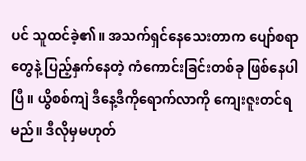ပင် သူထင်ခဲ့၏။ အသက်ရှင်နေသေးတာက ပျော်စရာတွေနဲ့ ပြည့်နှက်နေတဲ့ ကံကောင်းခြင်းတစ်ခု ဖြစ်နေပါပြီ။ ယွိစစ်ကျဲ ဒီနေ့ဒီကိုရောက်လာကို ကျေးဇူးတင်ရမည်။ ဒီလိုမှမဟုတ်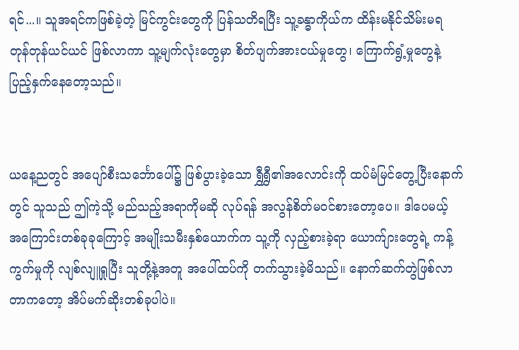ရင်...။ သူအရင်ကဖြစ်ခဲ့တဲ့ မြင်ကွင်းတွေကို ပြန်သတိရပြီး သူ့ခန္ဓာကိုယ်က ထိန်းမနိုင်သိမ်းမရ တုန်တုန်ယင်ယင် ဖြစ်လာကာ သူ့မျက်လုံးတွေမှာ စိတ်ပျက်အားငယ်မှုတွေ၊ ကြောက်ရွံ့မှုတွေနဲ့ ပြည့်နှက်နေတော့သည်။


ယနေ့ညတွင် အပျော်စီးသင်္ဘောပေါ်၌ ဖြစ်ပွားခဲ့သော ရွှီရွှီ၏အလောင်းကို ထပ်မံမြင်တွေ့ပြီးနောက်တွင် သူသည် ဤကဲ့သို့ မည်သည့်အရာကိုမဆို လုပ်ရန် အလွန်စိတ်မဝင်စားတော့ပေ။ ဒါပေမယ့် အကြောင်းတစ်ခုခုကြောင့် အမျိုးသမီးနှစ်ယောက်က သူ့ကို လှည့်စားခဲ့ရာ ယောက်ျားတွေရဲ့ ကန့်ကွက်မှုကို လျစ်လျူရှုပြီး သူတို့နဲ့အတူ အပေါ်ထပ်ကို တက်သွားခဲ့မိသည်။ နောက်ဆက်တွဲဖြစ်လာတာကတော့ အိပ်မက်ဆိုးတစ်ခုပါပဲ။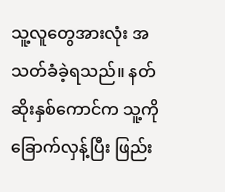သူ့လူတွေအားလုံး အသတ်ခံခဲ့ရသည်။ နတ်ဆိုးနှစ်ကောင်က သူ့ကို ခြောက်လှန့်ပြီး ဖြည်း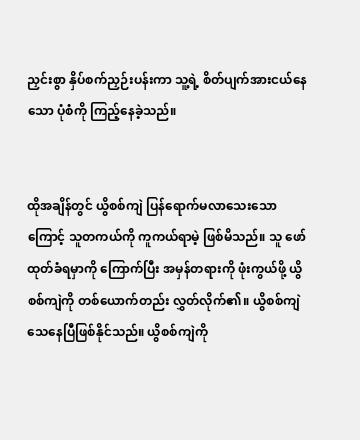ညှင်းစွာ နှိပ်စက်ညှဉ်းပန်းကာ သူ့ရဲ့ စိတ်ပျက်အားငယ်နေသော ပုံစံကို ကြည့်နေခဲ့သည်။


ထိုအချိန်တွင် ယွိစစ်ကျဲ ပြန်ရောက်မလာသေးသောကြောင့် သူတကယ်ကို ကူကယ်ရာမဲ့ ဖြစ်မိသည်။ သူ ဖော်ထုတ်ခံရမှာကို ကြောက်ပြီး အမှန်တရားကို ဖုံးကွယ်ဖို့ ယွိစစ်ကျဲကို တစ်ယောက်တည်း လွှတ်လိုက်၏။ ယွိစစ်ကျဲ သေနေပြီဖြစ်နိုင်သည်။ ယွိစစ်ကျဲကို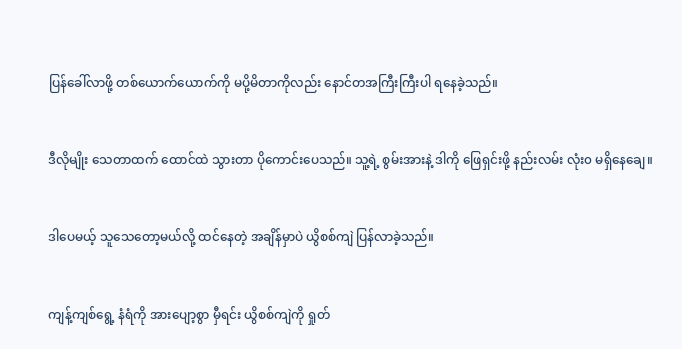ပြန်ခေါ်လာဖို့ တစ်ယောက်ယောက်ကို မပို့မိတာကိုလည်း နောင်တအကြီးကြီးပါ ရနေခဲ့သည်။


ဒီလိုမျိုး သေတာထက် ထောင်ထဲ သွားတာ ပိုကောင်းပေသည်။ သူ့ရဲ့ စွမ်းအားနဲ့ ဒါကို ဖြေရှင်းဖို့ နည်းလမ်း လုံး၀ မရှိနေချေ။


ဒါပေမယ့် သူသေတော့မယ်လို့ ထင်နေတဲ့ အချိန်မှာပဲ ယွိစစ်ကျဲ ပြန်လာခဲ့သည်။


ကျန့်ကျစ်ရွေ့ နံရံကို အားပျော့စွာ မှီရင်း ယွိစစ်ကျဲကို ရှုတ်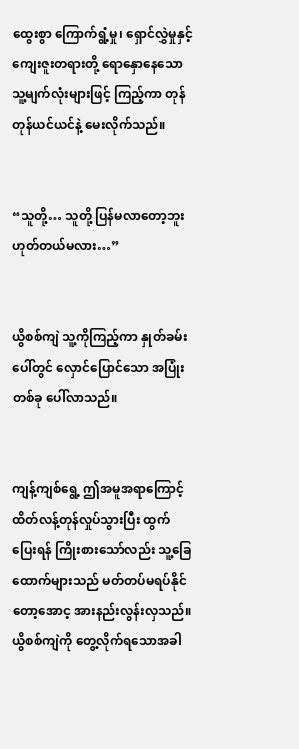ထွေးစွာ ကြောက်ရွံ့မှု၊ ရှောင်လွှဲမှုနှင့် ကျေးဇူးတရားတို့ ရောနှောနေသော သူ့မျက်လုံးများဖြင့် ကြည့်ကာ တုန်တုန်ယင်ယင်နဲ့ မေးလိုက်သည်။


“သူတို့… သူတို့ ပြန်မလာတော့ဘူး ဟုတ်တယ်မလား…”


ယွိစစ်ကျဲ သူ့ကိုကြည့်ကာ နှုတ်ခမ်းပေါ်တွင် လှောင်ပြောင်သော အပြုံးတစ်ခု ပေါ်လာသည်။


ကျန့်ကျစ်ရွေ့ ဤအမူအရာကြောင့် ထိတ်လန့်တုန်လှုပ်သွားပြီး ထွက်ပြေးရန် ကြိုးစားသော်လည်း သူ့ခြေထောက်များသည် မတ်တပ်မရပ်နိုင်တော့အောင့ အားနည်းလွန်းလှသည်။ ယွိစစ်ကျဲကို တွေ့လိုက်ရသောအခါ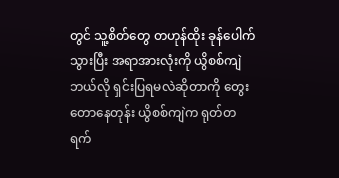တွင် သူ့စိတ်တွေ တဟုန်ထိုး ခုန်ပေါက်သွားပြီး အရာအားလုံးကို ယွိစစ်ကျဲ ဘယ်လို ရှင်းပြရမလဲဆိုတာကို တွေးတောနေတုန်း ယွိစစ်ကျဲက ရုတ်တရက်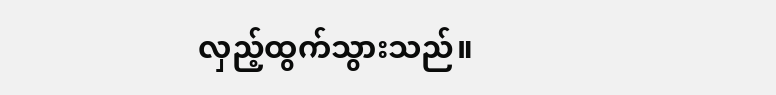လှည့်ထွက်သွားသည်။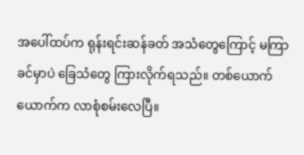အပေါ်ထပ်က ရုန်းရင်းဆန်ခတ် အသံတွေကြောင့် မကြာခင်မှာပဲ ခြေသံတွေ ကြားလိုက်ရသည်။ တစ်ယောက်ယောက်က လာစုံစမ်းလေပြီ။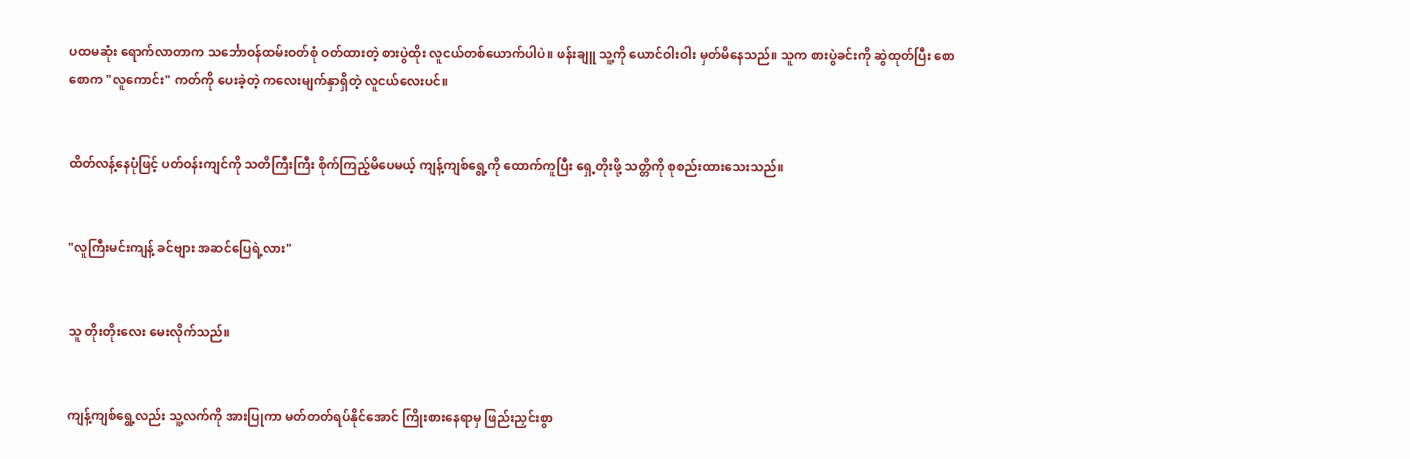ပထမဆုံး ရောက်လာတာက သင်္ဘောဝန်ထမ်းဝတ်စုံ ဝတ်ထားတဲ့ စားပွဲထိုး လူငယ်တစ်ယောက်ပါပဲ။ ဖန်းချူ သူ့ကို ယောင်ဝါးဝါး မှတ်မိနေသည်။ သူက စားပွဲခင်းကို ဆွဲထုတ်ပြီး စောစောက "လူကောင်း" ကတ်ကို ပေးခဲ့တဲ့ ကလေးမျက်နှာရှိတဲ့ လူငယ်လေးပင်။


ထိတ်လန့်နေပုံဖြင့် ပတ်ဝန်းကျင်ကို သတိကြီးကြီး စိုက်ကြည့်မိပေမယ့် ကျန့်ကျစ်ရွေ့ကို ထောက်ကူပြီး ရှေ့တိုးဖို့ သတ္တိကို စုစည်းထားသေးသည်။


"လူကြီးမင်းကျန့် ခင်ဗျား အဆင်ပြေရဲ့လား"


သူ တိုးတိုးလေး မေးလိုက်သည်။


ကျန့်ကျစ်ရွေ့လည်း သူ့လက်ကို အားပြုကာ မတ်တတ်ရပ်နိုင်အောင် ကြိုးစားနေရာမှ ဖြည်းညှင်းစွာ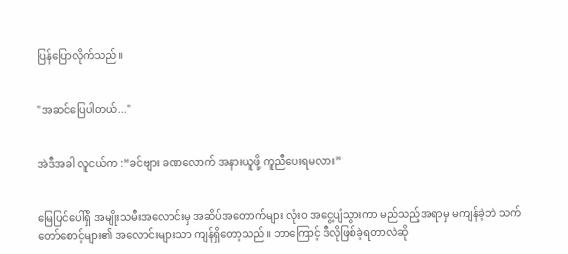ပြန်ပြောလိုက်သည်။


"အဆင်ပြေပါတယ်..."


အဲဒီအခါ လူငယ်က :“ခင်ဗျား ခဏလောက် အနားယူဖို့ ကူညီပေးရမလား”


မြေပြင်ပေါ်ရှိ အမျိုးသမီးအလောင်းမှ အဆိပ်အတောက်များ လုံးဝ အငွေ့ပျံသွားကာ မည်သည့်အရာမှ မကျန်ခဲ့ဘဲ သက်တော်စောင့်များ၏ အလောင်းများသာ ကျန်ရှိတော့သည်။ ဘာကြောင့် ဒီလိုဖြစ်ခဲ့ရတာလဲဆို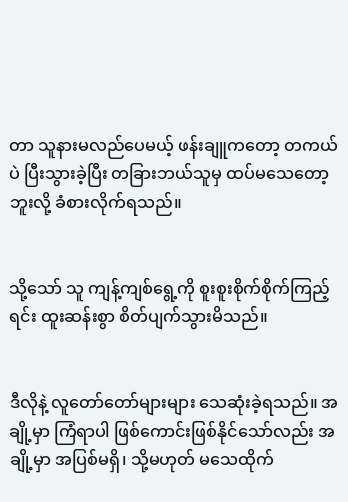တာ သူနားမလည်ပေမယ့် ဖန်းချူကတော့ တကယ်ပဲ ပြီးသွားခဲ့ပြီး တခြားဘယ်သူမှ ထပ်မသေတော့ဘူးလို့ ခံစားလိုက်ရသည်။


သို့သော် သူ ကျန့်ကျစ်ရွေ့ကို စူးစူးစိုက်စိုက်ကြည့်ရင်း ထူးဆန်းစွာ စိတ်ပျက်သွားမိသည်။


ဒီလိုနဲ့ လူတော်တော်များများ သေဆုံးခဲ့ရသည်။ အချို့မှာ ကြံရာပါ ဖြစ်ကောင်းဖြစ်နိုင်သော်လည်း အချို့မှာ အပြစ်မရှိ၊ သို့မဟုတ် မသေထိုက်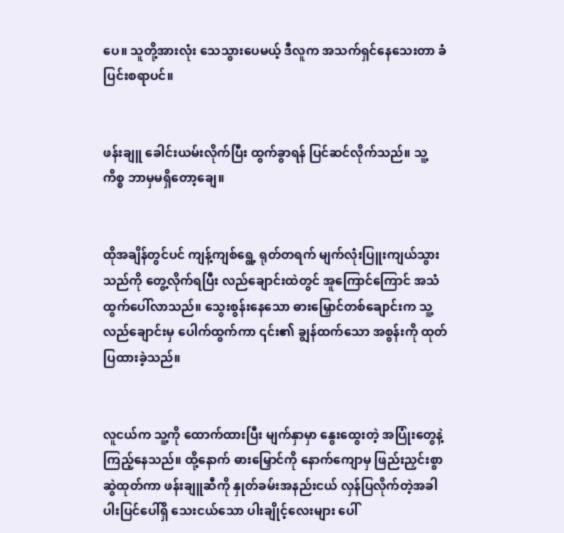ပေ။ သူတို့အားလုံး သေသွားပေမယ့် ဒီလူက အသက်ရှင်နေသေးတာ ခံပြင်းစရာပင်။


ဖန်းချူ ခေါင်းယမ်းလိုက်ပြီး ထွက်ခွာရန် ပြင်ဆင်လိုက်သည်။ သူ့ကိစ္စ ဘာမှမရှိတော့ချေ။


ထိုအချိန်တွင်ပင် ကျန့်ကျစ်ရွေ့ ရုတ်တရက် မျက်လုံးပြူးကျယ်သွားသည်ကို တွေ့လိုက်ရပြီး လည်ချောင်းထဲတွင် အူကြောင်ကြောင် အသံ ထွက်ပေါ်လာသည်။ သွေးစွန်းနေသော ဓားမြှောင်တစ်ချောင်းက သူ့လည်ချောင်းမှ ပေါက်ထွက်ကာ ၎င်း၏ ချွန်ထက်သော အစွန်းကို ထုတ်ပြထားခဲ့သည်။


လူငယ်က သူ့ကို ထောက်ထားပြီး မျက်နှာမှာ နွေးထွေးတဲ့ အပြုံးတွေနဲ့ ကြည့်နေသည်။ ထို့နောက် ဓားမြှောင်ကို နောက်ကျောမှ ဖြည်းညှင်းစွာ ဆွဲထုတ်ကာ ဖန်းချူဆီကို နှုတ်ခမ်းအနည်းငယ် လှန်ပြလိုက်တဲ့အခါ ပါးပြင်ပေါ်ရှိ သေးငယ်သော ပါးချိုင့်လေးများ ပေါ်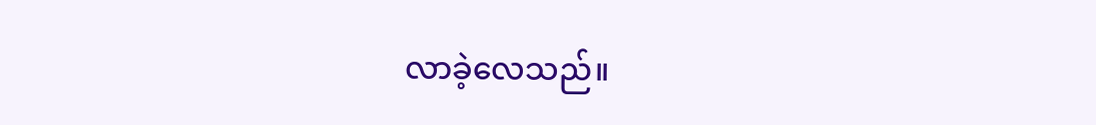လာခဲ့လေသည်။